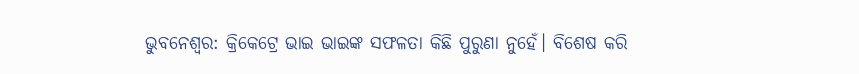ଭୁବନେଶ୍ବର: କ୍ରିକେଟ୍ରେ ଭାଇ ଭାଇଙ୍କ ସଫଳତା କିଛି ପୁରୁଣା ନୁହେଁ। ବିଶେଷ କରି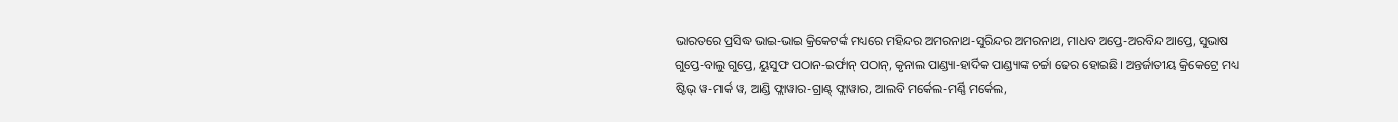ଭାରତରେ ପ୍ରସିଦ୍ଧ ଭାଇ-ଭାଇ କ୍ରିକେଟର୍ଙ୍କ ମଧ୍ୟରେ ମହିନ୍ଦର ଅମରନାଥ-ସୁରିନ୍ଦର ଅମରନାଥ, ମାଧବ ଅପ୍ତେ-ଅରବିନ୍ଦ ଆପ୍ତେ, ସୁଭାଷ ଗୁପ୍ତେ-ବାଲୁ ଗୁପ୍ତେ, ୟୁସୁଫ ପଠାନ-ଇର୍ଫାନ୍ ପଠାନ୍, କୃନାଲ ପାଣ୍ଡ୍ୟା-ହାର୍ଦିକ ପାଣ୍ଡ୍ୟାଙ୍କ ଚର୍ଚ୍ଚା ଢେର ହୋଇଛି। ଅନ୍ତର୍ଜାତୀୟ କ୍ରିକେଟ୍ରେ ମଧ୍ୟ ଷ୍ଟିଭ୍ ୱ-ମାର୍କ ୱ, ଆଣ୍ଡି ଫ୍ଲାୱାର-ଗ୍ରାଣ୍ଟ୍ ଫ୍ଲାୱାର, ଆଲବି ମର୍କେଲ-ମର୍ଣ୍ଣି ମର୍କେଲ,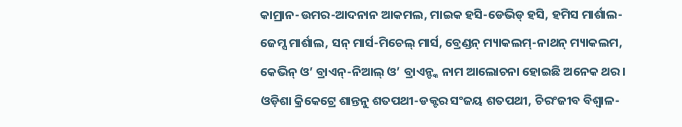କାମ୍ରାନ-ଉମର-ଆଦନାନ ଆକମଲ, ମାଇକ ହସି-ଡେଭିଡ୍ ହସି, ହମିସ ମାର୍ଶାଲ-ଜେମ୍ସ ମାର୍ଶାଲ, ସନ୍ ମାର୍ସ-ମିଚେଲ୍ ମାର୍ସ, ବ୍ରେଣ୍ଡନ୍ ମ୍ୟାକଲମ୍-ନାଥନ୍ ମ୍ୟାକଲମ, କେଭିନ୍ ଓ’ ବ୍ରାଏନ୍-ନିଆଲ୍ ଓ’ ବ୍ରାଏନ୍ଙ୍କ ନାମ ଆଲୋଚନା ହୋଇଛି ଅନେକ ଥର। ଓଡ଼ିଶା କ୍ରିକେଟ୍ରେ ଶାନ୍ତନୁ ଶତପଥୀ-ଡକ୍ଟର ସଂଜୟ ଶତପଥୀ, ଚିରଂଜୀବ ବିଶ୍ବାଳ-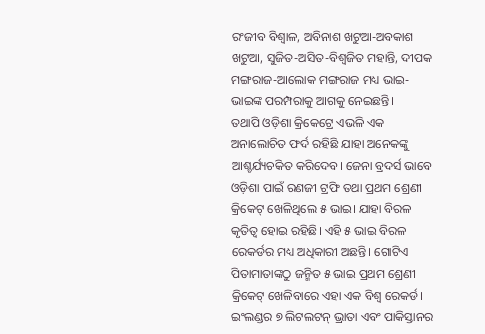ରଂଜୀବ ବିଶ୍ବାଳ, ଅବିନାଶ ଖଟୁଆ-ଅବକାଶ ଖଟୁଆ, ସୁଜିତ-ଅସିତ-ବିଶ୍ବଜିତ ମହାନ୍ତି, ଦୀପକ ମଙ୍ଗରାଜ-ଆଲୋକ ମଙ୍ଗରାଜ ମଧ୍ୟ ଭାଇ-ଭାଇଙ୍କ ପରମ୍ପରାକୁ ଆଗକୁ ନେଇଛନ୍ତି।
ତଥାପି ଓଡ଼ିଶା କ୍ରିକେଟ୍ରେ ଏଭଳି ଏକ ଅନାଲୋଚିତ ଫର୍ଦ ରହିଛି ଯାହା ଅନେକଙ୍କୁ ଆଶ୍ଚର୍ଯ୍ୟଚକିତ କରିଦେବ। ଜେନା ବ୍ରଦର୍ସ ଭାବେ ଓଡ଼ିଶା ପାଇଁ ରଣଜୀ ଟ୍ରଫି ତଥା ପ୍ରଥମ ଶ୍ରେଣୀ କ୍ରିକେଟ୍ ଖେଳିଥିଲେ ୫ ଭାଇ। ଯାହା ବିରଳ କୃତିତ୍ବ ହୋଇ ରହିଛି। ଏହି ୫ ଭାଇ ବିରଳ ରେକର୍ଡର ମଧ୍ୟ ଅଧିକାରୀ ଅଛନ୍ତି। ଗୋଟିଏ ପିତାମାତାଙ୍କଠୁ ଜନ୍ମିତ ୫ ଭାଇ ପ୍ରଥମ ଶ୍ରେଣୀ କ୍ରିକେଟ୍ ଖେଳିବାରେ ଏହା ଏକ ବିଶ୍ବ ରେକର୍ଡ। ଇଂଲଣ୍ଡର ୭ ଲିଟଲଟନ୍ ଭ୍ରାତା ଏବଂ ପାକିସ୍ତାନର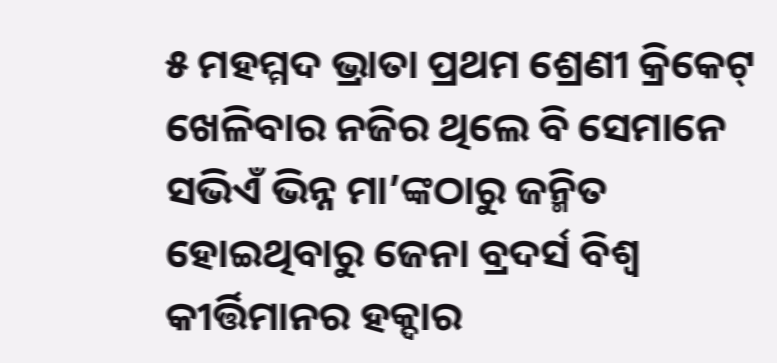୫ ମହମ୍ମଦ ଭ୍ରାତା ପ୍ରଥମ ଶ୍ରେଣୀ କ୍ରିକେଟ୍ ଖେଳିବାର ନଜିର ଥିଲେ ବି ସେମାନେ ସଭିଏଁ ଭିନ୍ନ ମା’ଙ୍କଠାରୁ ଜନ୍ମିତ ହୋଇଥିବାରୁ ଜେନା ବ୍ରଦର୍ସ ବିଶ୍ବ କୀର୍ତ୍ତିମାନର ହକ୍ଦାର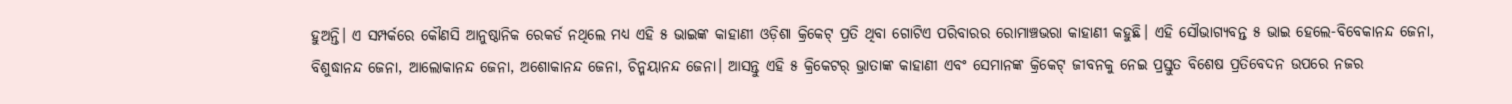ହୁଅନ୍ତି। ଏ ସମ୍ପର୍କରେ କୌଣସି ଆନୁଷ୍ଠାନିକ ରେକର୍ଡ ନଥିଲେ ମଧ୍ୟ ଏହି ୫ ଭାଇଙ୍କ କାହାଣୀ ଓଡ଼ିଶା କ୍ରିକେଟ୍ ପ୍ରତି ଥିବା ଗୋଟିଏ ପରିବାରର ରୋମାଞ୍ଚଭରା କାହାଣୀ କହୁଛି। ଏହି ସୌଭାଗ୍ୟବନ୍ତ ୫ ଭାଇ ହେଲେ-ବିବେକାନନ୍ଦ ଜେନା, ବିଶୁଦ୍ଧାନନ୍ଦ ଜେନା, ଆଲୋକାନନ୍ଦ ଜେନା, ଅଶୋକାନନ୍ଦ ଜେନା, ଚିନ୍ମୟାନନ୍ଦ ଜେନା। ଆସନ୍ତୁ ଏହି ୫ କ୍ରିକେଟର୍ ଭ୍ରାତାଙ୍କ କାହାଣୀ ଏବଂ ସେମାନଙ୍କ କ୍ରିକେଟ୍ ଜୀବନକୁ ନେଇ ପ୍ରସ୍ତୁତ ବିଶେଷ ପ୍ରତିବେଦନ ଉପରେ ନଜର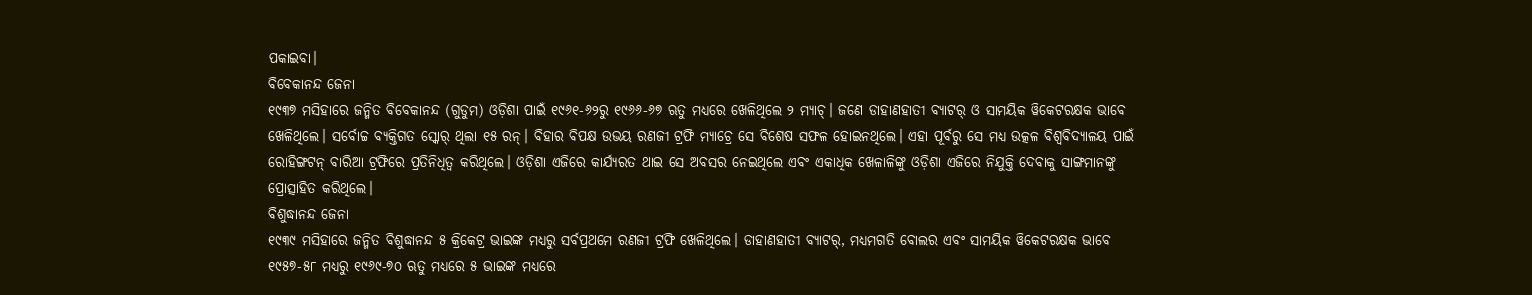ପକାଇବା।
ବିବେକାନନ୍ଦ ଜେନା
୧୯୩୭ ମସିହାରେ ଜନ୍ମିତ ବିବେକାନନ୍ଦ (ଗୁଡୁମ) ଓଡ଼ିଶା ପାଇଁ ୧୯୬୧-୬୨ରୁ ୧୯୬୬-୬୭ ଋତୁ ମଧ୍ୟରେ ଖେଳିଥିଲେ ୨ ମ୍ୟାଚ୍। ଜଣେ ଡାହାଣହାତୀ ବ୍ୟାଟର୍ ଓ ସାମୟିକ ୱିକେଟରକ୍ଷକ ଭାବେ ଖେଳିଥିଲେ। ସର୍ବୋଚ୍ଚ ବ୍ୟକ୍ତିଗତ ସ୍କୋର୍ ଥିଲା ୧୫ ରନ୍। ବିହାର ବିପକ୍ଷ ଉଭୟ ରଣଜୀ ଟ୍ରଫି ମ୍ୟାଚ୍ରେ ସେ ବିଶେଷ ସଫଳ ହୋଇନଥିଲେ। ଏହା ପୂର୍ବରୁ ସେ ମଧ୍ୟ ଉତ୍କଳ ବିଶ୍ବବିଦ୍ୟାଳୟ ପାଇଁ ରୋହିଙ୍ଗଟନ୍ ବାରିଆ ଟ୍ରଫିରେ ପ୍ରତିନିଧିତ୍ବ କରିଥିଲେ। ଓଡ଼ିଶା ଏଜିରେ କାର୍ଯ୍ୟରତ ଥାଇ ସେ ଅବସର ନେଇଥିଲେ ଏବଂ ଏକାଧିକ ଖେଳାଳିଙ୍କୁ ଓଡ଼ିଶା ଏଜିରେ ନିଯୁକ୍ତି ଦେବାକୁ ସାଙ୍ଗମାନଙ୍କୁ ପ୍ରୋତ୍ସାହିତ କରିଥିଲେ।
ବିଶୁଦ୍ଧାନନ୍ଦ ଜେନା
୧୯୩୯ ମସିହାରେ ଜନ୍ମିତ ବିଶୁଦ୍ଧାନନ୍ଦ ୫ କ୍ରିକେଟ୍ର ଭାଇଙ୍କ ମଧ୍ୟରୁ ସର୍ବପ୍ରଥମେ ରଣଜୀ ଟ୍ରଫି ଖେଳିଥିଲେ। ଡାହାଣହାତୀ ବ୍ୟାଟର୍, ମଧ୍ୟମଗତି ବୋଲର ଏବଂ ସାମୟିକ ୱିକେଟରକ୍ଷକ ଭାବେ ୧୯୫୭-୫୮ ମଧ୍ୟରୁ ୧୯୬୯-୭୦ ଋତୁ ମଧ୍ୟରେ ୫ ଭାଇଙ୍କ ମଧ୍ୟରେ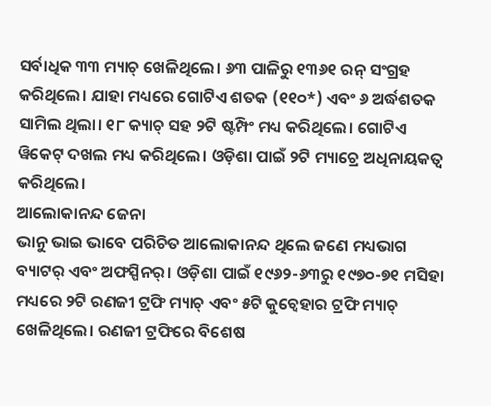ସର୍ବାଧିକ ୩୩ ମ୍ୟାଚ୍ ଖେଳିଥିଲେ। ୬୩ ପାଳିରୁ ୧୩୬୧ ରନ୍ ସଂଗ୍ରହ କରିଥିଲେ। ଯାହା ମଧ୍ୟରେ ଗୋଟିଏ ଶତକ (୧୧୦*) ଏବଂ ୬ ଅର୍ଦ୍ଧଶତକ ସାମିଲ ଥିଲା। ୧୮ କ୍ୟାଚ୍ ସହ ୨ଟି ଷ୍ଟମ୍ପିଂ ମଧ୍ୟ କରିଥିଲେ। ଗୋଟିଏ ୱିକେଟ୍ ଦଖଲ ମଧ୍ୟ କରିଥିଲେ। ଓଡ଼ିଶା ପାଇଁ ୨ଟି ମ୍ୟାଚ୍ରେ ଅଧିନାୟକତ୍ବ କରିଥିଲେ।
ଆଲୋକାନନ୍ଦ ଜେନା
ଭାନୁ ଭାଇ ଭାବେ ପରିଚିତ ଆଲୋକାନନ୍ଦ ଥିଲେ ଜଣେ ମଧ୍ୟଭାଗ ବ୍ୟାଟର୍ ଏବଂ ଅଫସ୍ପିନର୍। ଓଡ଼ିଶା ପାଇଁ ୧୯୬୨-୬୩ରୁ ୧୯୭୦-୭୧ ମସିହା ମଧ୍ୟରେ ୨ଟି ରଣଜୀ ଟ୍ରଫି ମ୍ୟାଚ୍ ଏବଂ ୫ଟି କୁଚ୍ବେହାର ଟ୍ରଫି ମ୍ୟାଚ୍ ଖେଳିଥିଲେ। ରଣଜୀ ଟ୍ରଫିରେ ବିଶେଷ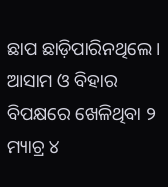ଛାପ ଛାଡ଼ିପାରିନଥିଲେ। ଆସାମ ଓ ବିହାର ବିପକ୍ଷରେ ଖେଳିଥିବା ୨ ମ୍ୟାଚ୍ର ୪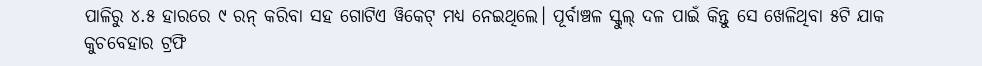ପାଳିରୁ ୪.୫ ହାରରେ ୯ ରନ୍ କରିବା ସହ ଗୋଟିଏ ୱିକେଟ୍ ମଧ୍ୟ ନେଇଥିଲେ। ପୂର୍ବାଞ୍ଚଳ ସ୍କୁଲ୍ ଦଳ ପାଇଁ କିନ୍ତୁ ସେ ଖେଳିଥିବା ୫ଟି ଯାକ କୁଚବେହାର ଟ୍ରଫି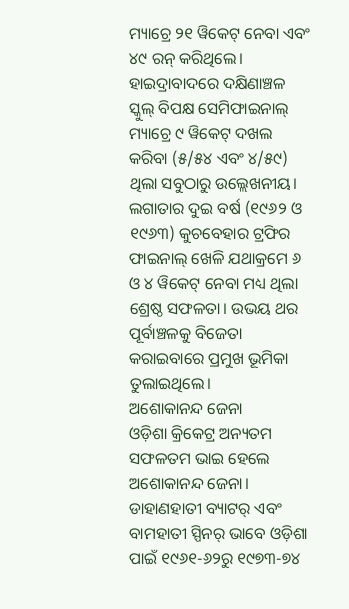ମ୍ୟାଚ୍ରେ ୨୧ ୱିକେଟ୍ ନେବା ଏବଂ ୪୯ ରନ୍ କରିଥିଲେ। ହାଇଦ୍ରାବାଦରେ ଦକ୍ଷିଣାଞ୍ଚଳ ସ୍କୁଲ୍ ବିପକ୍ଷ ସେମିଫାଇନାଲ୍ ମ୍ୟାଚ୍ରେ ୯ ୱିକେଟ୍ ଦଖଲ କରିବା (୫/୫୪ ଏବଂ ୪/୫୯) ଥିଲା ସବୁଠାରୁ ଉଲ୍ଲେଖନୀୟ। ଲଗାତାର ଦୁଇ ବର୍ଷ (୧୯୬୨ ଓ ୧୯୬୩) କୁଚବେହାର ଟ୍ରଫିର ଫାଇନାଲ୍ ଖେଳି ଯଥାକ୍ରମେ ୬ ଓ ୪ ୱିକେଟ୍ ନେବା ମଧ୍ୟ ଥିଲା ଶ୍ରେଷ୍ଠ ସଫଳତା। ଉଭୟ ଥର ପୂର୍ବାଞ୍ଚଳକୁ ବିଜେତା କରାଇବାରେ ପ୍ରମୁଖ ଭୂମିକା ତୁଲାଇଥିଲେ।
ଅଶୋକାନନ୍ଦ ଜେନା
ଓଡ଼ିଶା କ୍ରିକେଟ୍ର ଅନ୍ୟତମ ସଫଳତମ ଭାଇ ହେଲେ ଅଶୋକାନନ୍ଦ ଜେନା। ଡାହାଣହାତୀ ବ୍ୟାଟର୍ ଏବଂ ବାମହାତୀ ସ୍ପିନର୍ ଭାବେ ଓଡ଼ିଶା ପାଇଁ ୧୯୬୧-୬୨ରୁ ୧୯୭୩-୭୪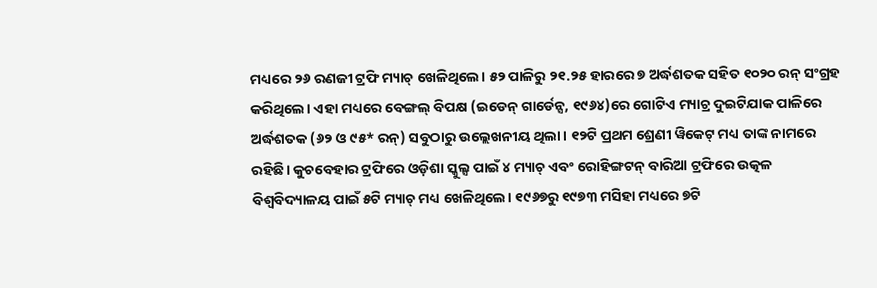ମଧ୍ୟରେ ୨୬ ରଣଜୀ ଟ୍ରଫି ମ୍ୟାଚ୍ ଖେଳିଥିଲେ। ୫୨ ପାଳିରୁ ୨୧.୨୫ ହାରରେ ୭ ଅର୍ଦ୍ଧଶତକ ସହିତ ୧୦୨୦ ରନ୍ ସଂଗ୍ରହ କରିଥିଲେ। ଏହା ମଧ୍ୟରେ ବେଙ୍ଗଲ୍ ବିପକ୍ଷ (ଇଡେନ୍ ଗାର୍ଡେନ୍ସ, ୧୯୬୪)ରେ ଗୋଟିଏ ମ୍ୟାଚ୍ର ଦୁଇଟିଯାକ ପାଳିରେ ଅର୍ଦ୍ଧଶତକ (୬୨ ଓ ୯୫* ରନ୍) ସବୁଠାରୁ ଉଲ୍ଲେଖନୀୟ ଥିଲା। ୧୨ଟି ପ୍ରଥମ ଶ୍ରେଣୀ ୱିକେଟ୍ ମଧ୍ୟ ତାଙ୍କ ନାମରେ ରହିଛି। କୁଚବେହାର ଟ୍ରଫିରେ ଓଡ଼ିଶା ସ୍କୁଲ୍ସ ପାଇଁ ୪ ମ୍ୟାଚ୍ ଏବଂ ରୋହିଙ୍ଗଟନ୍ ବାରିଆ ଟ୍ରଫିରେ ଉତ୍କଳ ବିଶ୍ବବିଦ୍ୟାଳୟ ପାଇଁ ୫ଟି ମ୍ୟାଚ୍ ମଧ୍ୟ ଖେଳିଥିଲେ। ୧୯୬୭ରୁ ୧୯୭୩ ମସିହା ମଧ୍ୟରେ ୭ଟି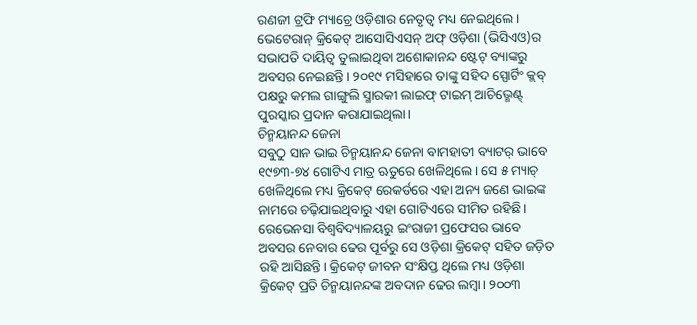ରଣଜୀ ଟ୍ରଫି ମ୍ୟାଚ୍ରେ ଓଡ଼ିଶାର ନେତୃତ୍ବ ମଧ୍ୟ ନେଇଥିଲେ। ଭେଟେରାନ୍ କ୍ରିକେଟ୍ ଆସୋସିଏସନ୍ ଅଫ୍ ଓଡ଼ିଶା (ଭିସିଏଓ)ର ସଭାପତି ଦାୟିତ୍ବ ତୁଲାଇଥିବା ଅଶୋକାନନ୍ଦ ଷ୍ଟେଟ୍ ବ୍ୟାଙ୍କରୁ ଅବସର ନେଇଛନ୍ତି। ୨୦୧୯ ମସିହାରେ ତାଙ୍କୁ ସହିଦ ସ୍ପୋର୍ଟିଂ କ୍ଲବ୍ ପକ୍ଷରୁ କମଲ ଗାଙ୍ଗୁଲି ସ୍ମାରକୀ ଲାଇଫ୍ ଟାଇମ୍ ଆଚିଭ୍ମେଣ୍ଟ୍ ପୁରସ୍କାର ପ୍ରଦାନ କରାଯାଇଥିଲା।
ଚିନ୍ମୟାନନ୍ଦ ଜେନା
ସବୁଠୁ ସାନ ଭାଇ ଚିନ୍ମୟାନନ୍ଦ ଜେନା ବାମହାତୀ ବ୍ୟାଟର୍ ଭାବେ ୧୯୭୩-୭୪ ଗୋଟିଏ ମାତ୍ର ଋତୁରେ ଖେଳିଥିଲେ। ସେ ୫ ମ୍ୟାଚ୍ ଖେଳିଥିଲେ ମଧ୍ୟ କ୍ରିକେଟ୍ ରେକର୍ଡରେ ଏହା ଅନ୍ୟ ଜଣେ ଭାଇଙ୍କ ନାମରେ ଚଢ଼ିଯାଇଥିବାରୁ ଏହା ଗୋଟିଏରେ ସୀମିତ ରହିଛି। ରେଭେନସା ବିଶ୍ବବିଦ୍ୟାଳୟରୁ ଇଂରାଜୀ ପ୍ରଫେସର ଭାବେ ଅବସର ନେବାର ଢେର ପୂର୍ବରୁ ସେ ଓଡ଼ିଶା କ୍ରିକେଟ୍ ସହିତ ଜଡ଼ିତ ରହି ଆସିଛନ୍ତି। କ୍ରିକେଟ୍ ଜୀବନ ସଂକ୍ଷିପ୍ତ ଥିଲେ ମଧ୍ୟ ଓଡ଼ିଶା କ୍ରିକେଟ୍ ପ୍ରତି ଚିନ୍ମୟାନନ୍ଦଙ୍କ ଅବଦାନ ଢେର ଲମ୍ବା। ୨୦୦୩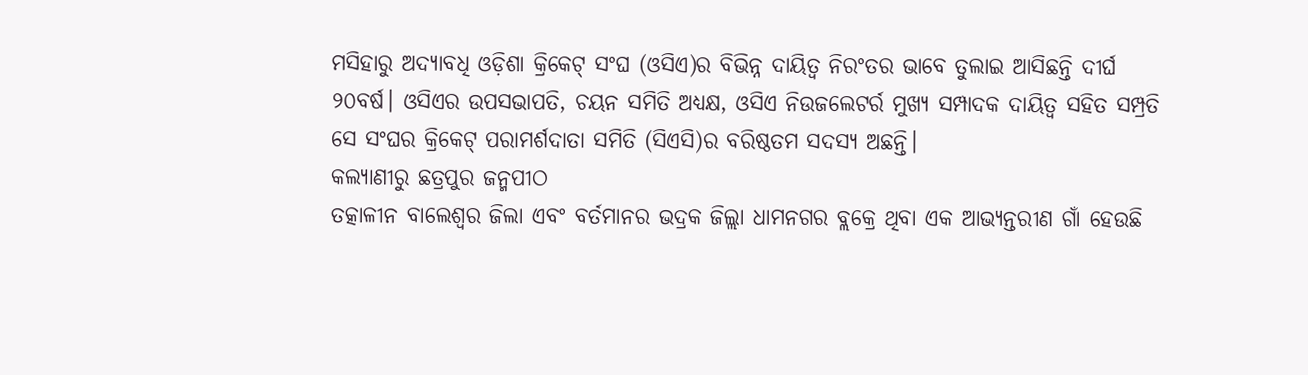ମସିହାରୁ ଅଦ୍ୟାବଧି ଓଡ଼ିଶା କ୍ରିକେଟ୍ ସଂଘ (ଓସିଏ)ର ବିଭିନ୍ନ ଦାୟିତ୍ବ ନିରଂତର ଭାବେ ତୁଲାଇ ଆସିଛନ୍ତି ଦୀର୍ଘ ୨୦ବର୍ଷ। ଓସିଏର ଉପସଭାପତି, ଚୟନ ସମିତି ଅଧ୍ୟକ୍ଷ, ଓସିଏ ନିଉଜଲେଟର୍ର ମୁଖ୍ୟ ସମ୍ପାଦକ ଦାୟିତ୍ବ ସହିତ ସମ୍ପ୍ରତି ସେ ସଂଘର କ୍ରିକେଟ୍ ପରାମର୍ଶଦାତା ସମିତି (ସିଏସି)ର ବରିଷ୍ଠତମ ସଦସ୍ୟ ଅଛନ୍ତି।
କଲ୍ୟାଣୀରୁ ଛତ୍ରପୁର ଜନ୍ମପୀଠ
ତତ୍କାଳୀନ ବାଲେଶ୍ବର ଜିଲା ଏବଂ ବର୍ତମାନର ଭଦ୍ରକ ଜିଲ୍ଲା ଧାମନଗର ବ୍ଲକ୍ରେ ଥିବା ଏକ ଆଭ୍ୟନ୍ତରୀଣ ଗାଁ ହେଉଛି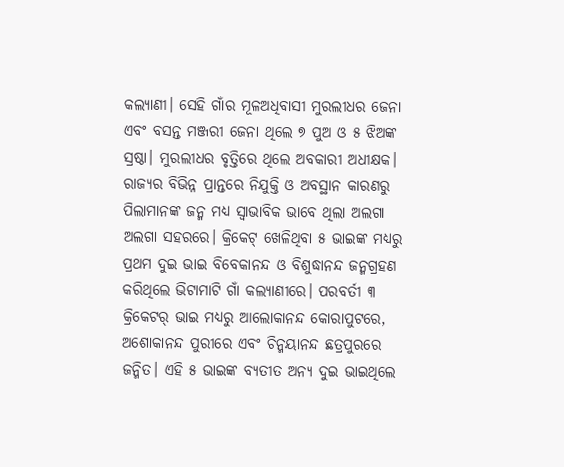କଲ୍ୟାଣୀ। ସେହି ଗାଁର ମୂଳଅଧିବାସୀ ମୁରଲୀଧର ଜେନା ଏବଂ ବସନ୍ତ ମଞ୍ଜରୀ ଜେନା ଥିଲେ ୭ ପୁଅ ଓ ୫ ଝିଅଙ୍କ ସ୍ରଷ୍ଠା। ମୁରଲୀଧର ବୃତ୍ତିରେ ଥିଲେ ଅବକାରୀ ଅଧୀକ୍ଷକ। ରାଜ୍ୟର ବିଭିନ୍ନ ପ୍ରାନ୍ତରେ ନିଯୁକ୍ତି ଓ ଅବସ୍ଥାନ କାରଣରୁ ପିଲାମାନଙ୍କ ଜନ୍ମ ମଧ୍ୟ ସ୍ବାଭାବିକ ଭାବେ ଥିଲା ଅଲଗା ଅଲଗା ସହରରେ। କ୍ରିକେଟ୍ ଖେଳିଥିବା ୫ ଭାଇଙ୍କ ମଧ୍ୟରୁ ପ୍ରଥମ ଦୁଇ ଭାଇ ବିବେକାନନ୍ଦ ଓ ବିଶୁଦ୍ଧାନନ୍ଦ ଜନ୍ମଗ୍ରହଣ କରିଥିଲେ ଭିଟାମାଟି ଗାଁ କଲ୍ୟାଣୀରେ। ପରବର୍ତୀ ୩ କ୍ରିକେଟର୍ ଭାଇ ମଧ୍ୟରୁ ଆଲୋକାନନ୍ଦ କୋରାପୁଟରେ, ଅଶୋକାନନ୍ଦ ପୁରୀରେ ଏବଂ ଚିନ୍ମୟାନନ୍ଦ ଛତ୍ରପୁରରେ ଜନ୍ମିତ। ଏହି ୫ ଭାଇଙ୍କ ବ୍ୟତୀତ ଅନ୍ୟ ଦୁଇ ଭାଇଥିଲେ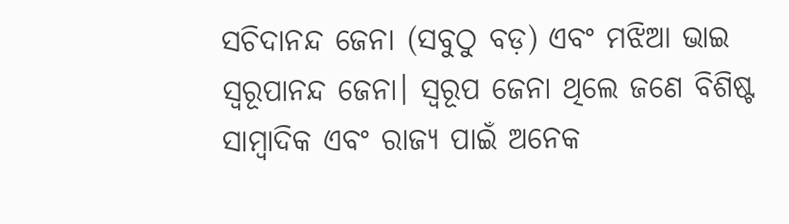ସଚିଦାନନ୍ଦ ଜେନା (ସବୁଠୁ ବଡ଼) ଏବଂ ମଝିଆ ଭାଇ ସ୍ବରୂପାନନ୍ଦ ଜେନା। ସ୍ବରୂପ ଜେନା ଥିଲେ ଜଣେ ବିଶିଷ୍ଟ ସାମ୍ବାଦିକ ଏବଂ ରାଜ୍ୟ ପାଇଁ ଅନେକ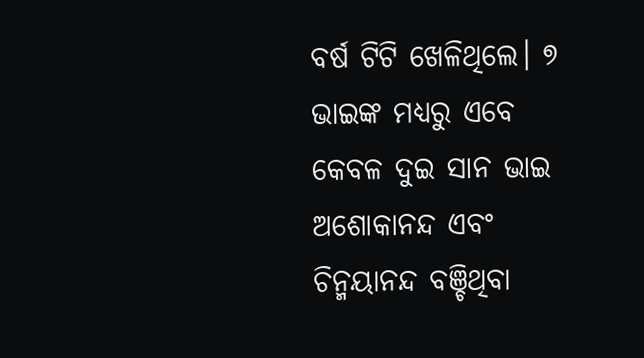ବର୍ଷ ଟିଟି ଖେଳିଥିଲେ। ୭ ଭାଇଙ୍କ ମଧ୍ୟରୁ ଏବେ କେବଳ ଦୁଇ ସାନ ଭାଇ ଅଶୋକାନନ୍ଦ ଏବଂ ଚିନ୍ମୟାନନ୍ଦ ବଞ୍ଚିଥିବା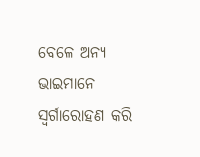ବେଳେ ଅନ୍ୟ ଭାଇମାନେ ସ୍ବର୍ଗାରୋହଣ କରି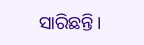ସାରିଛନ୍ତି।